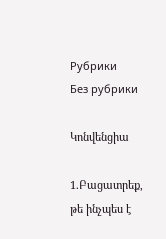Рубрики
Без рубрики

Կոնվենցիա

1.Բացատրեք, թե ինչպես է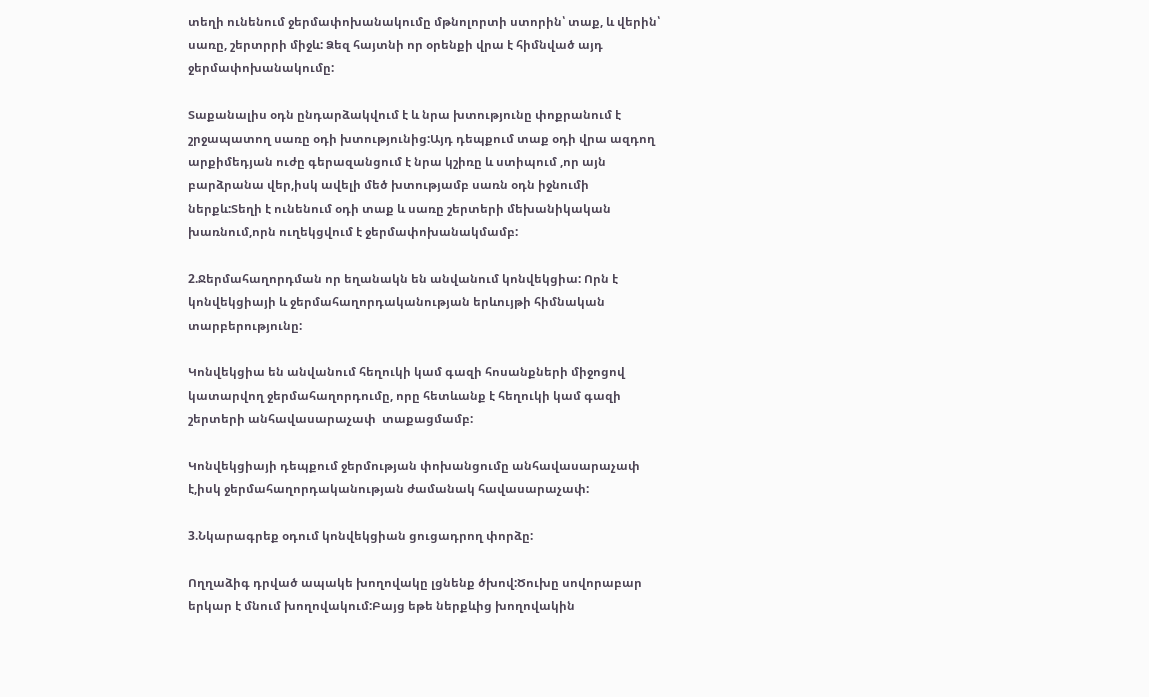տեղի ունենում ջերմափոխանակումը մթնոլորտի ստորին՝ տաք, և վերին՝ սառը, շերտրրի միջև: Ձեզ հայտնի որ օրենքի վրա է հիմնված այդ ջերմափոխանակումը:

Տաքանալիս օդն ընդարձակվում է և նրա խտությունը փոքրանում է շրջապատող սառը օդի խտությունից:Այդ դեպքում տաք օդի վրա ազդող արքիմեդյան ուժը գերազանցում է նրա կշիռը և ստիպում ,որ այն բարձրանա վեր,իսկ ավելի մեծ խտությամբ սառն օդն իջնումի  ներքև:Տեղի է ունենում օդի տաք և սառը շերտերի մեխանիկական խառնում,որն ուղեկցվում է ջերմափոխանակմամբ:

2.Ջերմահաղորդման որ եղանակն են անվանում կոնվեկցիա: Որն է կոնվեկցիայի և ջերմահաղորդականության երևույթի հիմնական տարբերությունը:

Կոնվեկցիա են անվանում հեղուկի կամ գազի հոսանքների միջոցով կատարվող ջերմահաղորդումը, որը հետևանք է հեղուկի կամ գազի շերտերի անհավասարաչափ  տաքացմամբ:

Կոնվեկցիայի դեպքում ջերմության փոխանցումը անհավասարաչափ է,իսկ ջերմահաղորդականության ժամանակ հավասարաչափ:

3.Նկարագրեք օդում կոնվեկցիան ցուցադրող փորձը:

Ողղաձիգ դրված ապակե խողովակը լցնենք ծխով:Ծուխը սովորաբար երկար է մնում խողովակում:Բայց եթե ներքևից խողովակին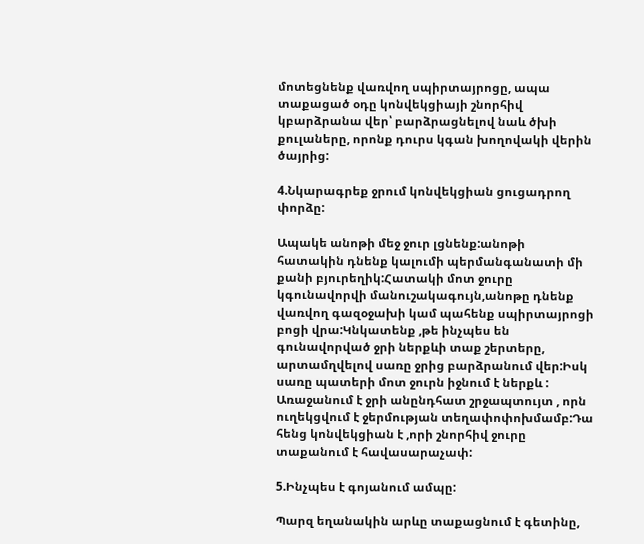մոտեցնենք վառվող սպիրտայրոցը, ապա տաքացած օդը կոնվեկցիայի շնորհիվ կբարձրանա վեր՝ բարձրացնելով նաև ծխի քուլաները, որոնք դուրս կգան խողովակի վերին ծայրից:

4.Նկարագրեք ջրում կոնվեկցիան ցուցադրող փորձը:

Ապակե անոթի մեջ ջուր լցնենք:անոթի հատակին դնենք կալումի պերմանգանատի մի քանի բյուրեղիկ:Հատակի մոտ ջուրը կգունավորվի մանուշակագույն,անոթը դնենք վառվող գազօջախի կամ պահենք սպիրտայրոցի բոցի վրա:Կնկատենք ,թե ինչպես են գունավորված ջրի ներքևի տաք շերտերը, արտամղվելով սառը ջրից բարձրանում վեր:Իսկ սառը պատերի մոտ ջուրն իջնում է ներքև : Առաջանում է ջրի անընդհատ շրջապտույտ , որն ուղեկցվում է ջերմության տեղափոփոխմամբ:Դա հենց կոնվեկցիան է ,որի շնորհիվ ջուրը տաքանում է հավասարաչափ:

5.Ինչպես է գոյանում ամպը:

Պարզ եղանակին արևը տաքացնում է գետինը,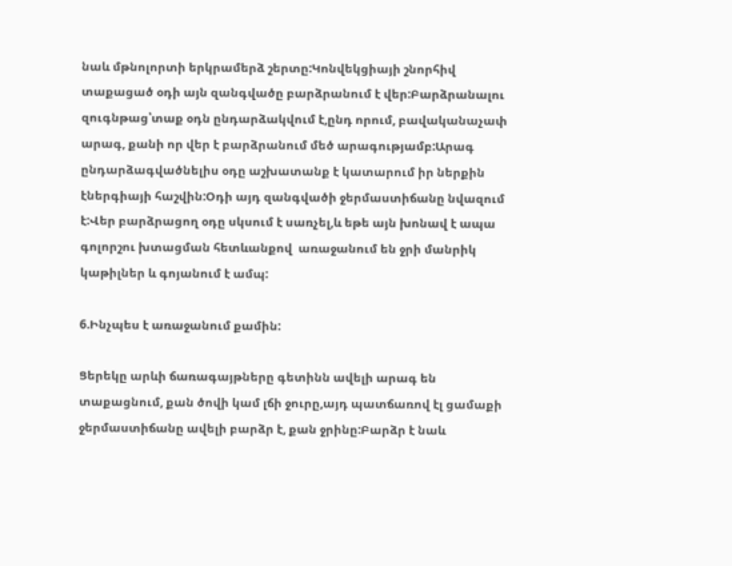նաև մթնոլորտի երկրամերձ շերտը:Կոնվեկցիայի շնորհիվ տաքացած օդի այն զանգվածը բարձրանում է վեր:Բարձրանալու զուգնթաց՝տաք օդն ընդարձակվում է,ընդ որում, բավականաչափ արագ, քանի որ վեր է բարձրանում մեծ արագությամբ:Արագ ընդարձագվածնելիս օդը աշխատանք է կատարում իր ներքին էներգիայի հաշվին:Օդի այդ զանգվածի ջերմաստիճանը նվազում է:Վեր բարձրացող օդը սկսում է սառչել,և եթե այն խոնավ է ապա գոլորշու խտացման հետևանքով  առաջանում են ջրի մանրիկ կաթիլներ և գոյանում է ամպ:

6.Ինչպես է առաջանում քամին:

Ցերեկը արևի ճառագայթները գետինն ավելի արագ են տաքացնում, քան ծովի կամ լճի ջուրը,այդ պատճառով էլ ցամաքի ջերմաստիճանը ավելի բարձր է, քան ջրինը:Բարձր է նաև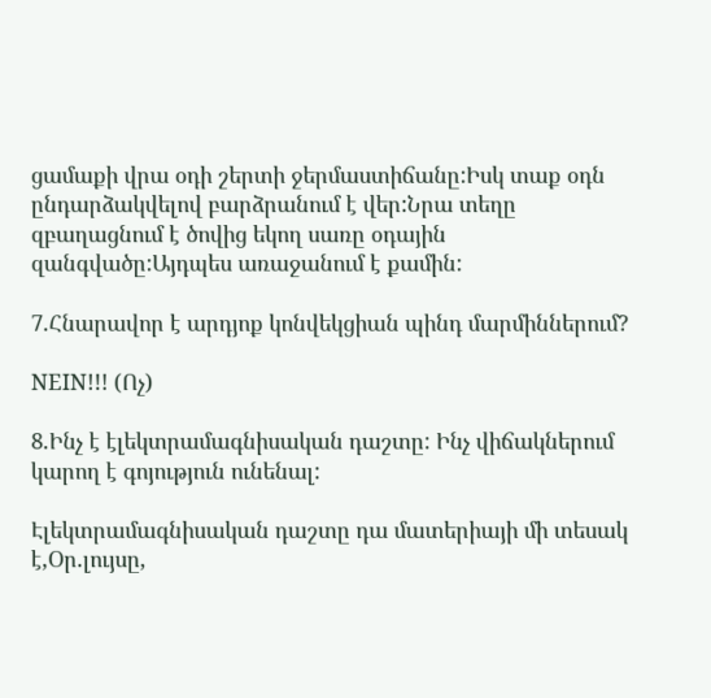ցամաքի վրա օդի շերտի ջերմաստիճանը:Իսկ տաք օդն ընդարձակվելով բարձրանում է վեր:Նրա տեղը զբաղացնում է ծովից եկող սառը օդային զանգվածը:Այդպես առաջանում է քամին:

7.Հնարավոր է արդյոք կոնվեկցիան պինդ մարմիններում?

NEIN!!! (Ոչ)

8.Ինչ է էլեկտրամագնիսական դաշտը: Ինչ վիճակներում կարող է գոյություն ունենալ:

Էլեկտրամագնիսական դաշտը դա մատերիայի մի տեսակ է,Օր.լույսը,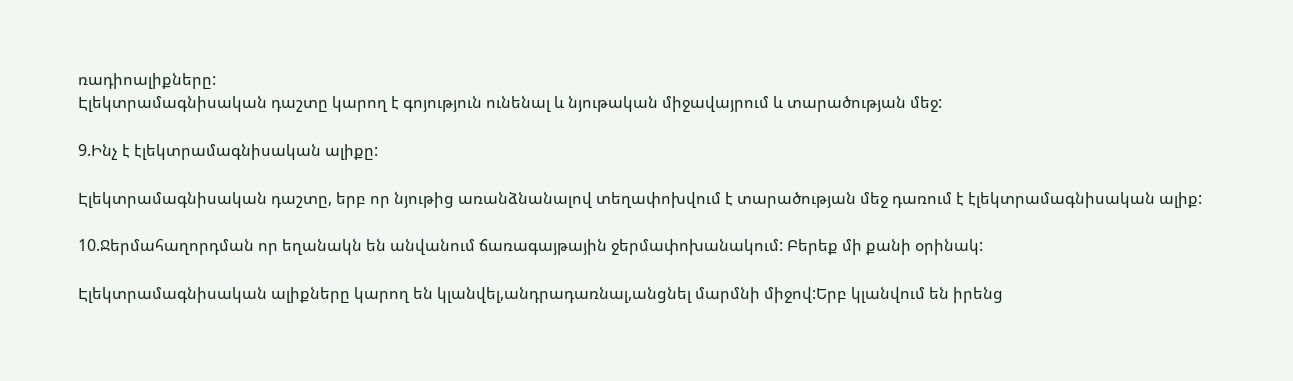ռադիոալիքները:
Էլեկտրամագնիսական դաշտը կարող է գոյություն ունենալ և նյութական միջավայրում և տարածության մեջ:

9.Ինչ է էլեկտրամագնիսական ալիքը:

Էլեկտրամագնիսական դաշտը, երբ որ նյութից առանձնանալով տեղափոխվում է տարածության մեջ դառում է էլեկտրամագնիսական ալիք:

10.Ջերմահաղորդման որ եղանակն են անվանում ճառագայթային ջերմափոխանակում: Բերեք մի քանի օրինակ:

Էլեկտրամագնիսական ալիքները կարող են կլանվել,անդրադառնալ,անցնել մարմնի միջով:Երբ կլանվում են իրենց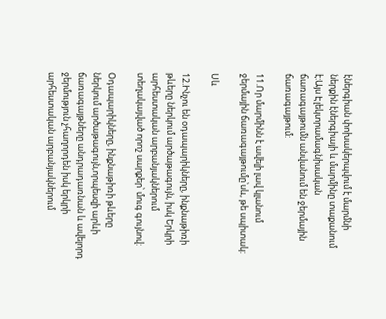էներգիան փոխակերպվում է մարմնի ներքին էներգիայի և մարմինը տաքանում է:Այս Էլեկտրամագնիսական ճառագայթումն անվանում են ջերմային ճառագայթում:

11.Որ մարմինն է ավելի լավ կլանում ջերմային ճառագայթումը՝սև, թե սպիտակ:

Սև

12.Ինչու են օդապարիկները, ինքնաթիռի թևերը ներկում արծաթագույն, իսկ Երկրի արհեստական արբանյակներում տեղակայված որոշ սարքեր՝ մուգ գույնով:

Օդապարիկները, ինքնաթիռի թևերը ներկում արծաթագույն,որպեսզի արևի ճառագայթները անդրադառնան և ավելորդ ջերմություն չհաղորդեն իսկ երկրի արհեստական արբանյակներում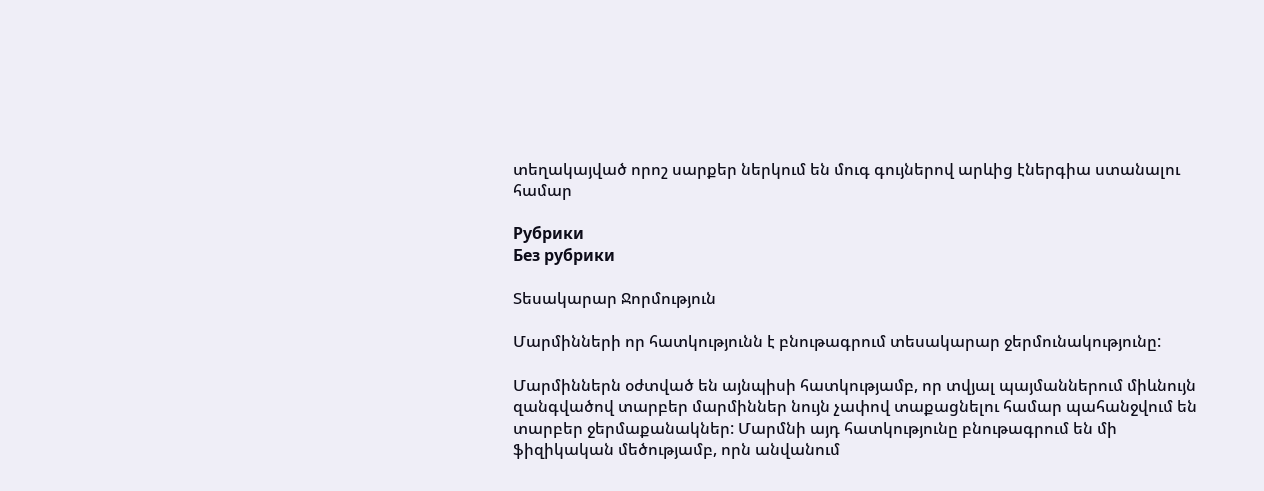տեղակայված որոշ սարքեր ներկում են մուգ գույներով արևից էներգիա ստանալու համար

Рубрики
Без рубрики

Տեսակարար Ջորմություն

Մարմինների որ հատկությունն է բնութագրում տեսակարար ջերմունակությունը:

Մարմիններն օժտված են այնպիսի հատկությամբ, որ տվյալ պայմաններում միևնույն զանգվածով տարբեր մարմիններ նույն չափով տաքացնելու համար պահանջվում են տարբեր ջերմաքանակներ: Մարմնի այդ հատկությունը բնութագրում են մի ֆիզիկական մեծությամբ, որն անվանում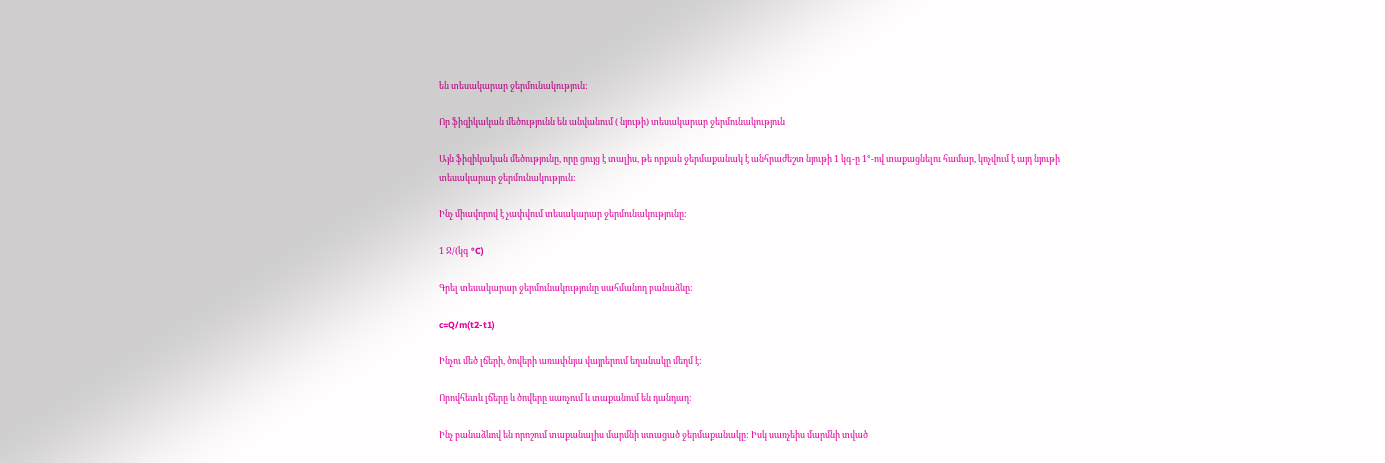են տեսակարար ջերմունակություն:

Որ ֆիզիկական մեծությունն են անվանում ( նյութի) տեսակարար ջերմունակություն

Այն ֆիզիկական մեծությունը, որը ցույց է տալիս, թե որքան ջերմաքանակ է անհրաժեշտ նյութի 1 կգ-ը 1°-ով տաքացնելու համար, կոչվում է այդ նյութի տեսակարար ջերմունակություն:

Ինչ միավորով է չափվում տեսակարար ջերմունակությունը:

1 Ջ/(կգ °C)

Գրել տեսակարար ջերմունակությունը սահմանող բանաձևը:

c=Q/m(t2-t1)

Ինչու մեծ լճերի, ծովերի առափնյա վայրերում եղանակը մեղմ է:

Որովհետև լճերը և ծովերը սառչում և տաքանում են դանդաղ։

Ինչ բանաձևով են որոշում տաքանալիս մարմնի ստացած ջերմաքանակը: Իսկ սառչեիս մարմնի տված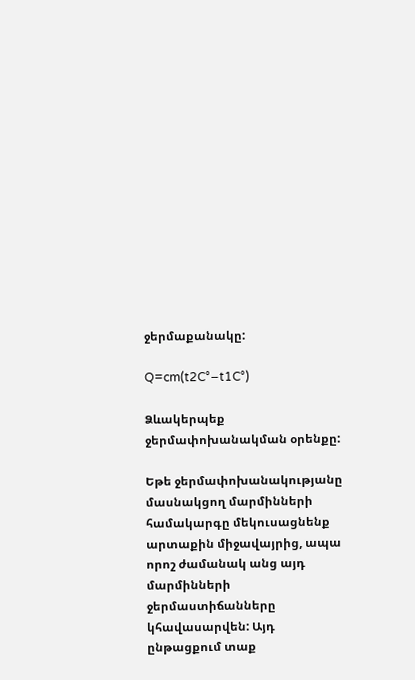ջերմաքանակը:

Q=cm(t2C°−t1C°)

Ձևակերպեք ջերմափոխանակման օրենքը:

Եթե ջերմափոխանակությանը մասնակցող մարմինների համակարգը մեկուսացնենք արտաքին միջավայրից, ապա որոշ ժամանակ անց այդ մարմինների ջերմաստիճանները կհավասարվեն: Այդ ընթացքում տաք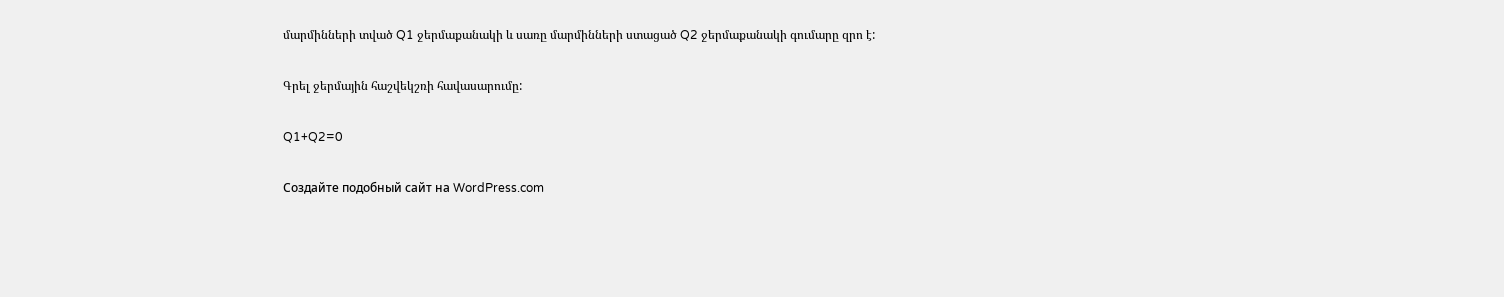մարմինների տված Q1 ջերմաքանակի և սառը մարմինների ստացած Q2 ջերմաքանակի գումարը զրո է:

Գրել ջերմային հաշվեկշռի հավասարումը:

Q1+Q2=0

Создайте подобный сайт на WordPress.com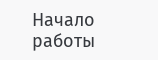Начало работы